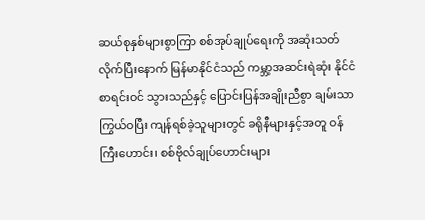ဆယ်စုနှစ်များစွာကြာ စစ်အုပ်ချုပ်ရေးကို အဆုံးသတ်လိုက်ပြီးနောက် မြန်မာနိုင်ငံသည် ကမ္ဘာ့အဆင်းရဲဆုံး နိုင်ငံစာရင်းဝင် သွားသည်နှင့် ပြောင်းပြန်အချိုးညီစွာ ချမ်းသာကြွယ်ဝပြီး ကျန်ရစ်ခဲ့သူများတွင် ခရိုနီများနှင့်အတူ ဝန်ကြီးဟောင်း၊ စစ်ဗိုလ်ချုပ်ဟောင်းများ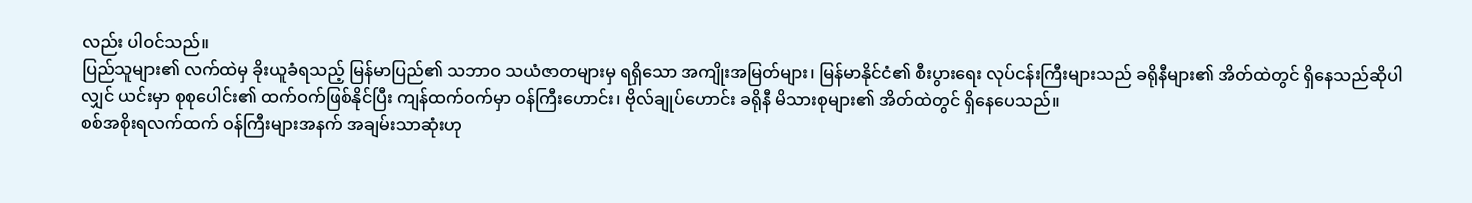လည်း ပါဝင်သည်။
ပြည်သူများ၏ လက်ထဲမှ ခိုးယူခံရသည့် မြန်မာပြည်၏ သဘာဝ သယံဇာတများမှ ရရှိသော အကျိုးအမြတ်များ၊ မြန်မာနိုင်ငံ၏ စီးပွားရေး လုပ်ငန်းကြီးများသည် ခရိုနီများ၏ အိတ်ထဲတွင် ရှိနေသည်ဆိုပါလျှင် ယင်းမှာ စုစုပေါင်း၏ ထက်ဝက်ဖြစ်နိုင်ပြီး ကျန်ထက်ဝက်မှာ ဝန်ကြီးဟောင်း၊ ဗိုလ်ချုပ်ဟောင်း ခရိုနီ မိသားစုများ၏ အိတ်ထဲတွင် ရှိနေပေသည်။
စစ်အစိုးရလက်ထက် ဝန်ကြီးများအနက် အချမ်းသာဆုံးဟု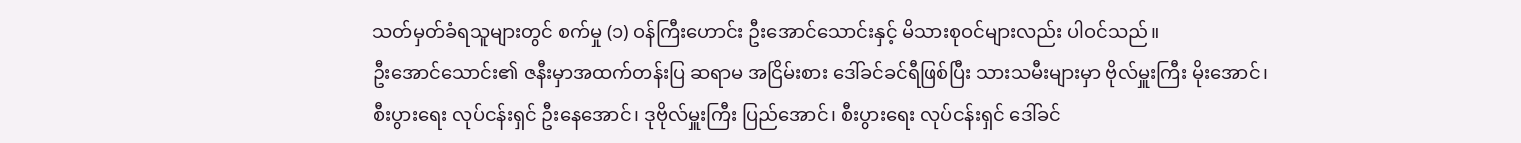သတ်မှတ်ခံရသူများတွင် စက်မှု (၁) ဝန်ကြီးဟောင်း ဦးအောင်သောင်းနှင့် မိသားစုဝင်များလည်း ပါဝင်သည်။
ဦးအောင်သောင်း၏ ဇနီးမှာအထက်တန်းပြ ဆရာမ အငြိမ်းစား ဒေါ်ခင်ခင်ရီဖြစ်ပြီး သားသမီးများမှာ ဗိုလ်မှူးကြီး မိုးအောင်၊ စီးပွားရေး လုပ်ငန်းရှင် ဦးနေအောင်၊ ဒုဗိုလ်မှူးကြီး ပြည်အောင်၊ စီးပွားရေး လုပ်ငန်းရှင် ဒေါ်ခင်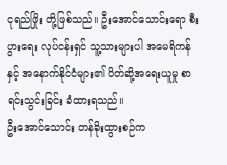ငုရည်ဖြိုး တို့ဖြစ်သည်။ ဦးအောင်သောင်းရော စီးပွားရေး လုပ်ငန်းရှင် သူ့သားများပါ အမေရိကန်နှင့် အနောက်နိုင်ငံများ၏ ပိတ်ဆို့အရေးယူမှု စာရင်းသွင်းခြင်း ခံထားရသည်။
ဦးအောင်သောင်း တန်ခိုးထွားစဉ်က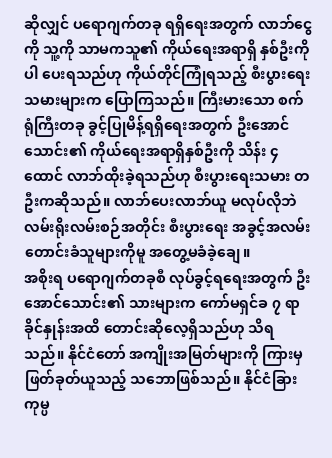ဆိုလျှင် ပရောဂျက်တခု ရရှိရေးအတွက် လာဘ်ငွေကို သူ့ကို သာမကသူ၏ ကိုယ်ရေးအရာရှိ နှစ်ဦးကိုပါ ပေးရသည်ဟု ကိုယ်တိုင်ကြုံရသည့် စီးပွားရေးသမားများက ပြောကြသည်။ ကြီးမားသော စက်ရုံကြီးတခု ခွင့်ပြုမိန့်ရရှိရေးအတွက် ဦးအောင်သောင်း၏ ကိုယ်ရေးအရာရှိနှစ်ဦးကို သိန်း ၄ ထောင် လာဘ်ထိုးခဲ့ရသည်ဟု စီးပွားရေးသမား တဦးကဆိုသည်။ လာဘ်ပေးလာဘ်ယူ မလုပ်လိုဘဲ လမ်းရိုးလမ်းစဉ်အတိုင်း စီးပွားရေး အခွင့်အလမ်း တောင်းခံသူများကိုမူ အတွေ့မခံခဲ့ချေ။
အစိုးရ ပရောဂျက်တခုစီ လုပ်ခွင့်ရရေးအတွက် ဦးအောင်သောင်း၏ သားများက ကော်မရှင်ခ ၇ ရာ ခိုင်နှုန်းအထိ တောင်းဆိုလေ့ရှိသည်ဟု သိရသည်။ နိုင်ငံတော် အကျိုးအမြတ်များကို ကြားမှဖြတ်ခုတ်ယူသည့် သဘောဖြစ်သည်။ နိုင်ငံခြား ကုမ္ပ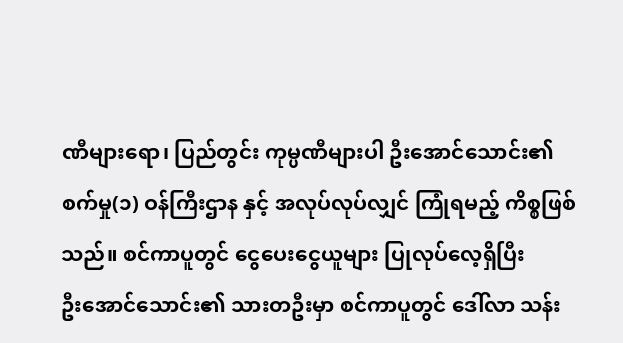ဏီများရော၊ ပြည်တွင်း ကုမ္ပဏီများပါ ဦးအောင်သောင်း၏ စက်မှု(၁) ဝန်ကြီးဌာန နှင့် အလုပ်လုပ်လျှင် ကြုံရမည့် ကိစ္စဖြစ်သည်။ စင်ကာပူတွင် ငွေပေးငွေယူများ ပြုလုပ်လေ့ရှိပြီး
ဦးအောင်သောင်း၏ သားတဦးမှာ စင်ကာပူတွင် ဒေါ်လာ သန်း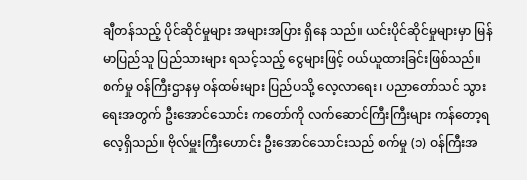ချီတန်သည့် ပိုင်ဆိုင်မှုများ အများအပြား ရှိနေ သည်။ ယင်းပိုင်ဆိုင်မှုများမှာ မြန်မာပြည်သူ ပြည်သားများ ရသင့်သည့် ငွေများဖြင့် ဝယ်ယူထားခြင်းဖြစ်သည်။ စက်မှု ဝန်ကြီးဌာနမှ ဝန်ထမ်းများ ပြည်ပသို့ လေ့လာရေး၊ ပညာတော်သင် သွားရေးအတွက် ဦးအောင်သောင်း ကတော်ကို လက်ဆောင်ကြီးကြီးများ ကန်တော့ရလေ့ရှိသည်။ ဗိုလ်မှူးကြီးဟောင်း ဦးအောင်သောင်းသည် စက်မှု (၁) ဝန်ကြီးအ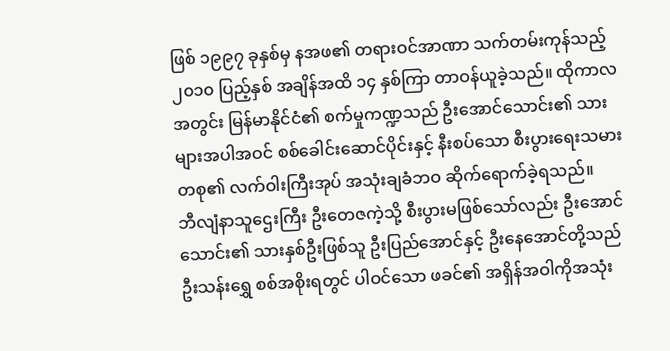ဖြစ် ၁၉၉၇ ခုနှစ်မှ နအဖ၏ တရားဝင်အာဏာ သက်တမ်းကုန်သည့် ၂၀၁၀ ပြည့်နှစ် အချိန်အထိ ၁၄ နှစ်ကြာ တာဝန်ယူခဲ့သည်။ ထိုကာလအတွင်း မြန်မာနိုင်ငံ၏ စက်မှုကဏ္ဍသည် ဦးအောင်သောင်း၏ သားများအပါအဝင် စစ်ခေါင်းဆောင်ပိုင်းနှင့် နီးစပ်သော စီးပွားရေးသမား တစု၏ လက်ဝါးကြီးအုပ် အသုံးချခံဘဝ ဆိုက်ရောက်ခဲ့ရသည်။
ဘီလျံနာသူဌေးကြီး ဦးတေဇကဲ့သို့ စီးပွားမဖြစ်သော်လည်း ဦးအောင်သောင်း၏ သားနှစ်ဦးဖြစ်သူ ဦးပြည်အောင်နှင့် ဦးနေအောင်တို့သည် ဦးသန်းရွှေ စစ်အစိုးရတွင် ပါဝင်သော ဖခင်၏ အရှိန်အဝါကိုအသုံး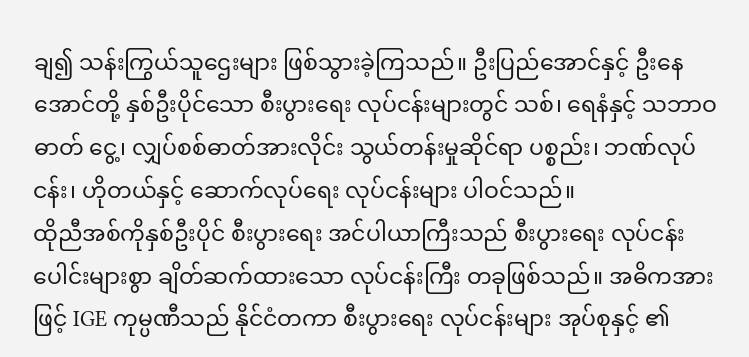ချ၍ သန်းကြွယ်သူဌေးများ ဖြစ်သွားခဲ့ကြသည်။ ဦးပြည်အောင်နှင့် ဦးနေအောင်တို့ နှစ်ဦးပိုင်သော စီးပွားရေး လုပ်ငန်းများတွင် သစ်၊ ရေနံနှင့် သဘာဝဓာတ် ငွေ့၊ လျှပ်စစ်ဓာတ်အားလိုင်း သွယ်တန်းမှုဆိုင်ရာ ပစ္စည်း၊ ဘဏ်လုပ်ငန်း၊ ဟိုတယ်နှင့် ဆောက်လုပ်ရေး လုပ်ငန်းများ ပါဝင်သည်။
ထိုညီအစ်ကိုနှစ်ဦးပိုင် စီးပွားရေး အင်ပါယာကြီးသည် စီးပွားရေး လုပ်ငန်းပေါင်းများစွာ ချိတ်ဆက်ထားသော လုပ်ငန်းကြီး တခုဖြစ်သည်။ အဓိကအားဖြင့် IGE ကုမ္ပဏီသည် နိုင်ငံတကာ စီးပွားရေး လုပ်ငန်းများ အုပ်စုနှင့် ၏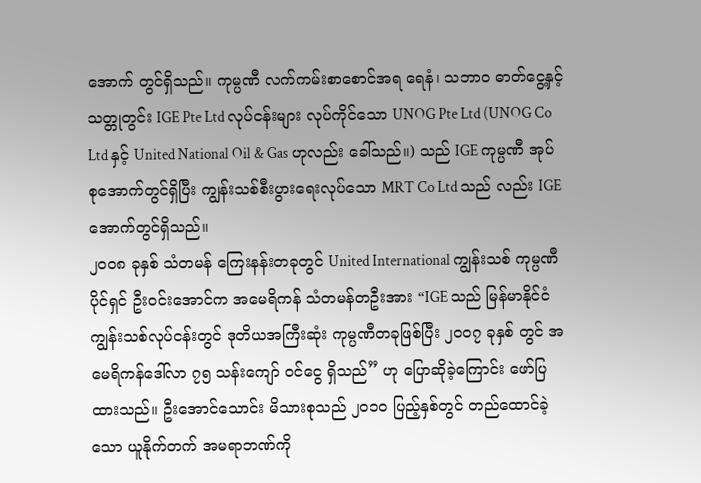အောက် တွင်ရှိသည်။ ကုမ္ပဏီ လက်ကမ်းစာစောင်အရ ရေနံ၊ သဘာဝ ဓာတ်ငွေ့နှင့်သတ္တုတွင်း IGE Pte Ltd လုပ်ငန်းများ လုပ်ကိုင်သော UNOG Pte Ltd (UNOG Co Ltd နှင့် United National Oil & Gas ဟုလည်း ခေါ်သည်။) သည် IGE ကုမ္ပဏီ အုပ်စုအောက်တွင်ရှိပြီး ကျွန်းသစ်စီးပွားရေးလုပ်သော MRT Co Ltd သည် လည်း IGE အောက်တွင်ရှိသည်။
၂၀ဝ၈ ခုနှစ် သံတမန် ကြေးနန်းတခုတွင် United International ကျွန်းသစ် ကုမ္ပဏီပိုင်ရှင် ဦးဝင်းအောင်က အမေရိကန် သံတမန်တဦးအား “IGE သည် မြန်မာနိုင်ငံ ကျွန်းသစ်လုပ်ငန်းတွင် ဒုတိယအကြီးဆုံး ကုမ္ပဏီတခုဖြစ်ပြီး ၂၀ဝ၇ ခုနှစ် တွင် အမေရိကန်ဒေါ်လာ ၇၅ သန်းကျော် ဝင်ငွေ ရှိသည်” ဟု ပြောဆိုခဲ့ကြောင်း ဖော်ပြထားသည်။ ဦးအောင်သောင်း မိသားစုသည် ၂၀၁၀ ပြည့်နှစ်တွင် တည်ထောင်ခဲ့သော ယူနိုက်တက် အမရာဘဏ်ကို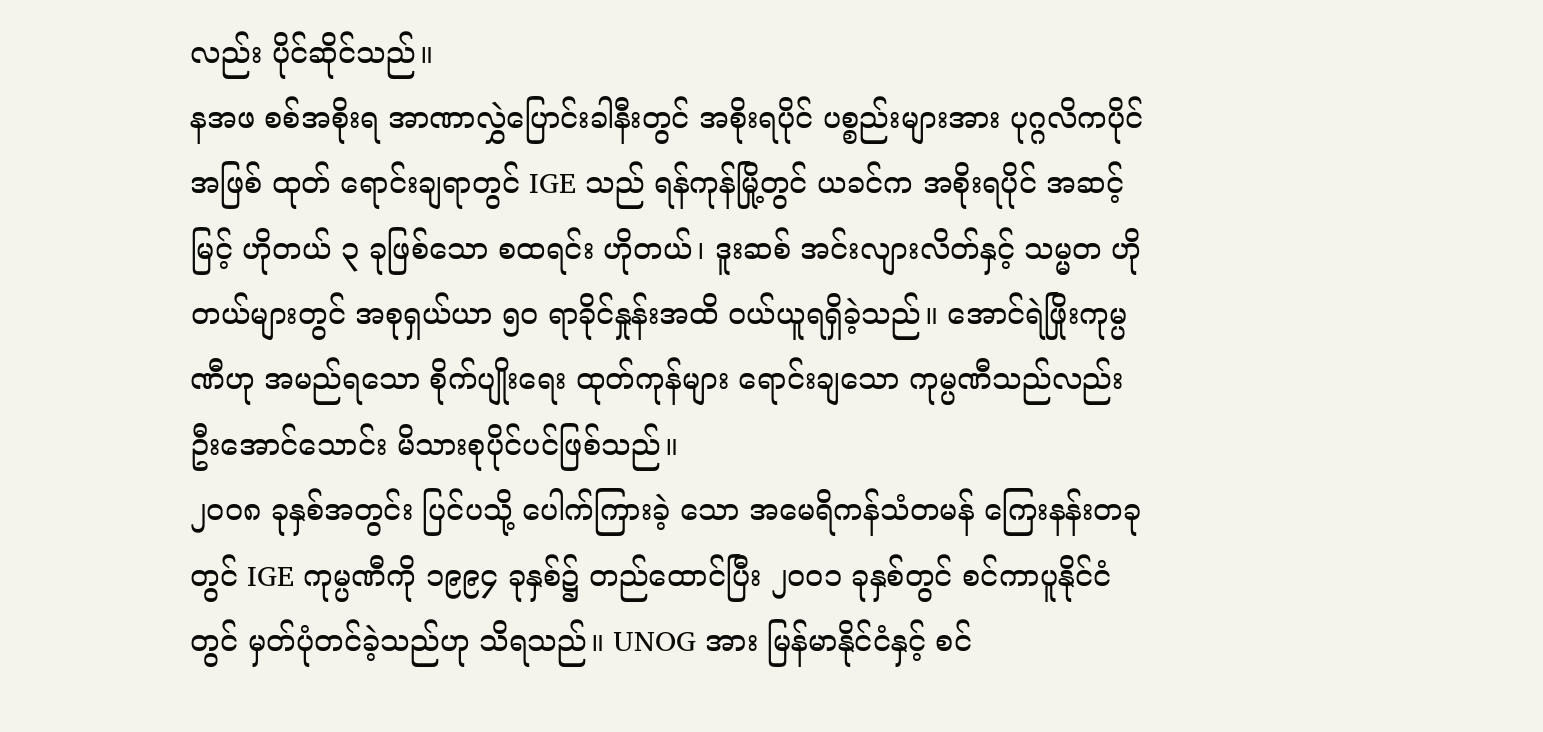လည်း ပိုင်ဆိုင်သည်။
နအဖ စစ်အစိုးရ အာဏာလွှဲပြောင်းခါနီးတွင် အစိုးရပိုင် ပစ္စည်းများအား ပုဂ္ဂလိကပိုင်အဖြစ် ထုတ် ရောင်းချရာတွင် IGE သည် ရန်ကုန်မြို့တွင် ယခင်က အစိုးရပိုင် အဆင့်မြင့် ဟိုတယ် ၃ ခုဖြစ်သော စထရင်း ဟိုတယ်၊ ဒူးဆစ် အင်းလျားလိတ်နှင့် သမ္မတ ဟိုတယ်များတွင် အစုရှယ်ယာ ၅၀ ရာခိုင်နှုန်းအထိ ဝယ်ယူရရှိခဲ့သည်။ အောင်ရဲဖြိုးကုမ္ပဏီဟု အမည်ရသော စိုက်ပျိုးရေး ထုတ်ကုန်များ ရောင်းချသော ကုမ္ပဏီသည်လည်း ဦးအောင်သောင်း မိသားစုပိုင်ပင်ဖြစ်သည်။
၂၀ဝ၈ ခုနှစ်အတွင်း ပြင်ပသို့ ပေါက်ကြားခဲ့ သော အမေရိကန်သံတမန် ကြေးနန်းတခုတွင် IGE ကုမ္ပဏီကို ၁၉၉၄ ခုနှစ်၌ တည်ထောင်ပြီး ၂၀ဝ၁ ခုနှစ်တွင် စင်ကာပူနိုင်ငံတွင် မှတ်ပုံတင်ခဲ့သည်ဟု သိရသည်။ UNOG အား မြန်မာနိုင်ငံနှင့် စင်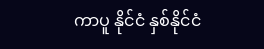ကာပူ နိုင်ငံ နှစ်နိုင်ငံ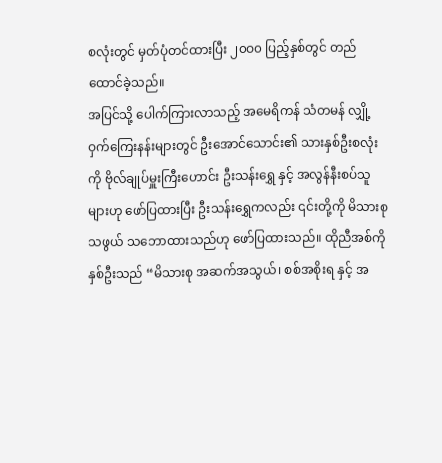စလုံးတွင် မှတ်ပုံတင်ထားပြီး ၂၀ဝ၀ ပြည့်နှစ်တွင် တည်ထောင်ခဲ့သည်။
အပြင်သို့ ပေါက်ကြားလာသည့် အမေရိကန် သံတမန် လျှို့ဝှက်ကြေးနန်းများတွင် ဦးအောင်သောင်း၏ သားနှစ်ဦးစလုံးကို ဗိုလ်ချုပ်မှူးကြီးဟောင်း ဦးသန်းရွှေ နှင့် အလွန်နီးစပ်သူများဟု ဖော်ပြထားပြီး ဦးသန်းရွှေကလည်း ၎င်းတို့ကို မိသားစုသဖွယ် သဘောထားသည်ဟု ဖော်ပြထားသည်။ ထိုညီအစ်ကို နှစ်ဦးသည် “မိသားစု အဆက်အသွယ်၊ စစ်အစိုးရ နှင့် အ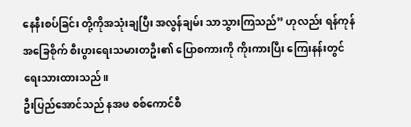နေနီးစပ်ခြင်း တို့ကိုအသုံးချပြီး အလွန်ချမ်း သာသွားကြသည်” ဟုလည်း ရန်ကုန်အခြေစိုက် စီးပွားရေးသမားတဦး၏ ပြောစကားကို ကိုးကားပြီး ကြေးနန်းတွင် ရေးသားထားသည်။
ဦးပြည်အောင်သည် နအဖ စစ်ကောင်စီ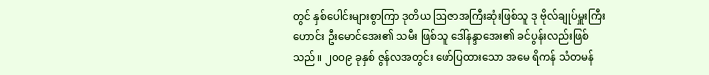တွင် နှစ်ပေါင်းများစွာကြာ ဒုတိယ ဩဇာအကြီးဆုံးဖြစ်သူ ဒု ဗိုလ်ချုပ်မှူးကြီးဟောင်း ဦးမောင်အေး၏ သမီး ဖြစ်သူ ဒေါ်နန္ဒာအေး၏ ခင်ပွန်းလည်းဖြစ်သည်။ ၂၀ဝ၉ ခုနှစ် ဇွန်လအတွင်း ဖော်ပြထားသော အမေ ရိကန် သံတမန်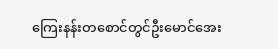ကြေးနန်းတစောင်တွင်ဦးမောင်အေး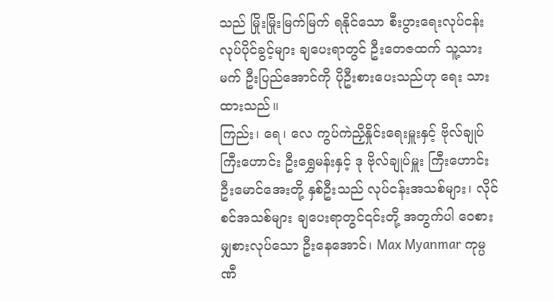သည် မြိုးမြိုးမြက်မြက် ရနိုင်သော စီးပွားရေးလုပ်ငန်း လုပ်ပိုင်ခွင့်များ ချပေးရာတွင် ဦးတေဇထက် သူ့သား မက် ဦးပြည်အောင်ကို ပိုဦးစားပေးသည်ဟု ရေး သားထားသည်။
ကြည်း၊ ရေ၊ လေ ကွပ်ကဲညှိနှိုင်းရေးမှူးနှင့် ဗိုလ်ချုပ်ကြီးဟောင်း ဦးရွှေမန်းနှင့် ဒု ဗိုလ်ချုပ်မှူး ကြီးဟောင်း ဦးမောင်အေးတို့ နှစ်ဦးသည် လုပ်ငန်းအသစ်များ၊ လိုင်စင်အသစ်များ ချပေးရာတွင်၎င်းတို့ အတွက်ပါ ဝေစားမျှစားလုပ်သော ဦးနေအောင်၊ Max Myanmar ကုမ္ပဏီ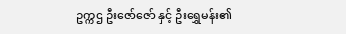ဥက္ကဌ ဦးဇော်ဇော် နှင့် ဦးရွှေမန်း၏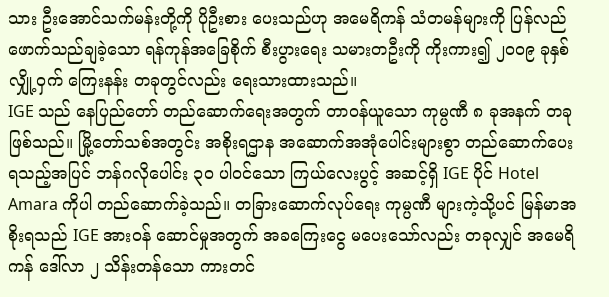သား ဦးအောင်သက်မန်းတို့ကို ပိုဦးစား ပေးသည်ဟု အမေရိကန် သံတမန်များကို ပြန်လည် ဖောက်သည်ချခဲ့သော ရန်ကုန်အခြေစိုက် စီးပွားရေး သမားတဦးကို ကိုးကား၍ ၂၀ဝ၉ ခုနှစ် လျှို့ဝှက် ကြေးနန်း တခုတွင်လည်း ရေးသားထားသည်။
IGE သည် နေပြည်တော် တည်ဆောက်ရေးအတွက် တာဝန်ယူသော ကုမ္ပဏီ ၈ ခုအနက် တခုဖြစ်သည်။ မြို့တော်သစ်အတွင်း အစိုးရဌာန အဆောက်အအုံပေါင်းများစွာ တည်ဆောက်ပေးရသည့်အပြင် ဘန်ဂလိုပေါင်း ၃၀ ပါဝင်သော ကြယ်လေးပွင့် အဆင့်ရှိ IGE ပိုင် Hotel Amara ကိုပါ တည်ဆောက်ခဲ့သည်။ တခြားဆောက်လုပ်ရေး ကုမ္ပဏီ များကဲ့သို့ပင် မြန်မာအစိုးရသည် IGE အားဝန် ဆောင်မှုအတွက် အခကြေးငွေ မပေးသော်လည်း တခုလျှင် အမေရိကန် ဒေါ်လာ ၂ သိန်းတန်သော ကားတင်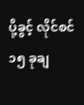ပို့ခွင့် လိုင်စင် ၁၅ ခုချ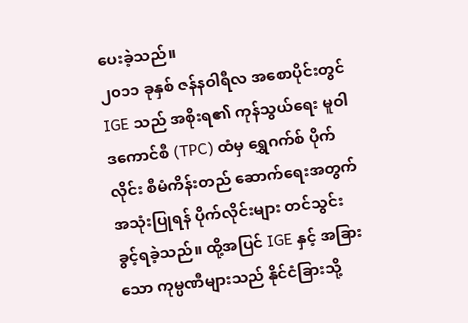ပေးခဲ့သည်။
၂၀၁၁ ခုနှစ် ဇန်နဝါရီလ အစောပိုင်းတွင် IGE သည် အစိုးရ၏ ကုန်သွယ်ရေး မူဝါဒကောင်စီ (TPC) ထံမှ ရွှေဂက်စ် ပိုက်လိုင်း စီမံကိန်းတည် ဆောက်ရေးအတွက် အသုံးပြုရန် ပိုက်လိုင်းများ တင်သွင်းခွင့်ရခဲ့သည်။ ထို့အပြင် IGE နှင့် အခြားသော ကုမ္ပဏီများသည် နိုင်ငံခြားသို့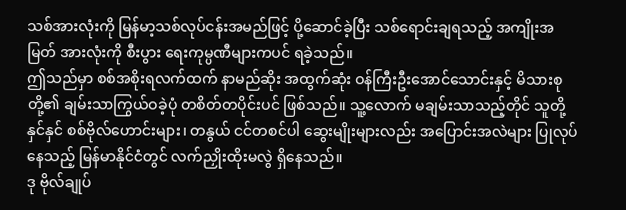သစ်အားလုံးကို မြန်မာ့သစ်လုပ်ငန်းအမည်ဖြင့် ပို့ဆောင်ခဲ့ပြီး သစ်ရောင်းချရသည့် အကျိုးအမြတ် အားလုံးကို စီးပွား ရေးကုမ္ပဏီများကပင် ရခဲ့သည်။
ဤသည်မှာ စစ်အစိုးရလက်ထက် နာမည်ဆိုး အထွက်ဆုံး ဝန်ကြီးဦးအောင်သောင်းနှင့် မိသားစု တို့၏ ချမ်းသာကြွယ်ဝခဲ့ပုံ တစိတ်တပိုင်းပင် ဖြစ်သည်။ သူ့လောက် မချမ်းသာသည့်တိုင် သူတို့နှင်နှင် စစ်ဗိုလ်ဟောင်းများ၊ တနွယ် ငင်တစင်ပါ ဆွေးမျိုးများလည်း အပြောင်းအလဲများ ပြုလုပ်နေသည့် မြန်မာနိုင်ငံတွင် လက်ညှိုးထိုးမလွဲ ရှိနေသည်။
ဒု ဗိုလ်ချုပ်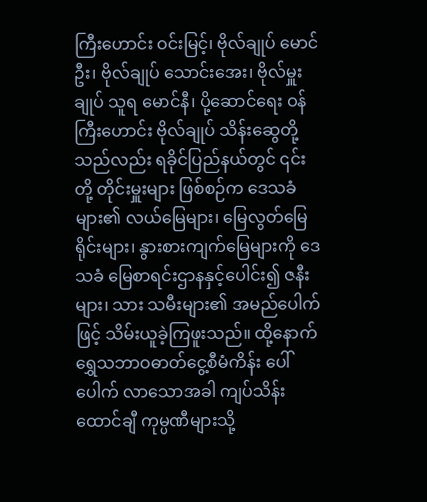ကြီးဟောင်း ဝင်းမြင့်၊ ဗိုလ်ချုပ် မောင်ဦး၊ ဗိုလ်ချုပ် သောင်းအေး၊ ဗိုလ်မှူးချုပ် သူရ မောင်နီ၊ ပို့ဆောင်ရေး ဝန်ကြီးဟောင်း ဗိုလ်ချုပ် သိန်းဆွေတို့သည်လည်း ရခိုင်ပြည်နယ်တွင် ၎င်းတို့ တိုင်းမှူးများ ဖြစ်စဉ်က ဒေသခံများ၏ လယ်မြေများ၊ မြေလွတ်မြေရိုင်းများ၊ နွားစားကျက်မြေများကို ဒေသခံ မြေစာရင်းဌာနနှင့်ပေါင်း၍ ဇနီးများ၊ သား သမီးများ၏ အမည်ပေါက်ဖြင့် သိမ်းယူခဲ့ကြဖူးသည်။ ထို့နောက် ရွှေသဘာဝဓာတ်ငွေ့စီမံကိန်း ပေါ်ပေါက် လာသောအခါ ကျပ်သိန်းထောင်ချီ ကုမ္ပဏီများသို့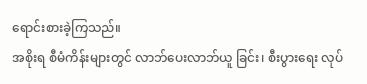ရောင်းစားခဲ့ကြသည်။
အစိုးရ စီမံကိန်းများတွင် လာဘ်ပေးလာဘ်ယူ ခြင်း၊ စီးပွားရေး လုပ်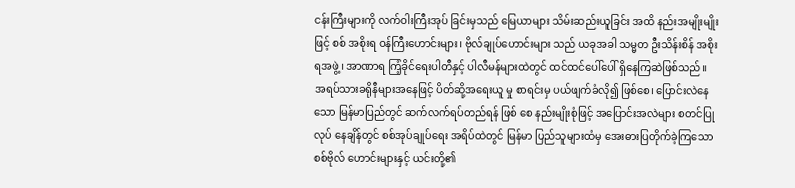ငန်းကြီးများကို လက်ဝါးကြီးအုပ် ခြင်းမှသည် မြေယာများ သိမ်းဆည်းယူခြင်း အထိ နည်းအမျိုးမျိုးဖြင့် စစ် အစိုးရ ဝန်ကြီးဟောင်းများ၊ ဗိုလ်ချုပ်ဟောင်းများ သည် ယခုအခါ သမ္မတ ဦးသိန်းစိန် အစိုးရအဖွဲ့၊ အာဏာရ ကြံ့ခိုင်ရေးပါတီနှင့် ပါလီမန်များထဲတွင် ထင်ထင်ပေါ်ပေါ် ရှိနေကြဆဲဖြစ်သည်။
အရပ်သားခရိုနီများအနေဖြင့် ပိတ်ဆို့အရေးယူ မှု စာရင်းမှ ပယ်ဖျက်ခံလို၍ ဖြစ်စေ၊ ပြောင်းလဲနေ သော မြန်မာပြည်တွင် ဆက်လက်ရပ်တည်ရန် ဖြစ် စေ နည်းမျိုးစုံဖြင့် အပြောင်းအလဲများ စတင်ပြုလုပ် နေချိန်တွင် စစ်အုပ်ချုပ်ရေး အရိပ်ထဲတွင် မြန်မာ ပြည်သူများထံမှ အေးဓားပြတိုက်ခဲ့ကြသော စစ်ဗိုလ် ဟောင်းများနှင့် ယင်းတို့၏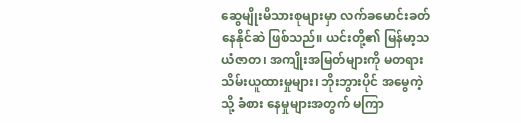ဆွေမျိုးမိသားစုများမှာ လက်ခမောင်းခတ်နေနိုင်ဆဲ ဖြစ်သည်။ ယင်းတို့၏ မြန်မာ့သယံဇာတ၊ အကျိုးအမြတ်များကို မတရား သိမ်းယူထားမှုများ၊ ဘိုးဘွားပိုင် အမွေကဲ့သို့ ခံစား နေမှုများအတွက် မကြာ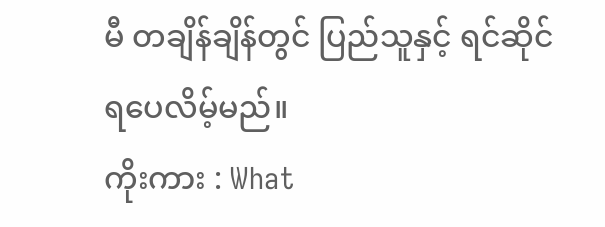မီ တချိန်ချိန်တွင် ပြည်သူနှင့် ရင်ဆိုင်ရပေလိမ့်မည်။
ကိုးကား : What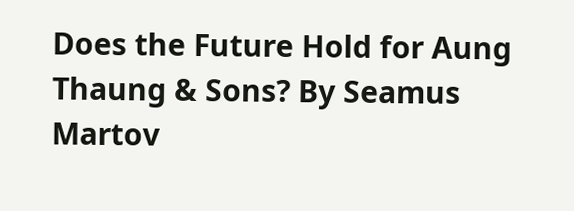Does the Future Hold for Aung Thaung & Sons? By Seamus Martov